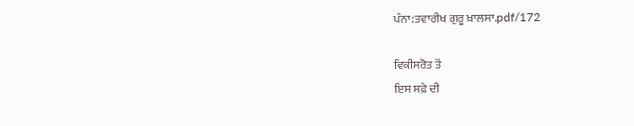ਪੰਨਾ:ਤਵਾਰੀਖ ਗੁਰੂ ਖ਼ਾਲਸਾ.pdf/172

ਵਿਕੀਸਰੋਤ ਤੋਂ
ਇਸ ਸਫ਼ੇ ਦੀ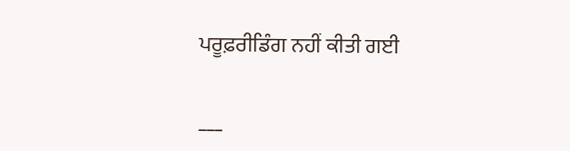ਪਰੂਫ਼ਰੀਡਿੰਗ ਨਹੀਂ ਕੀਤੀ ਗਈ

___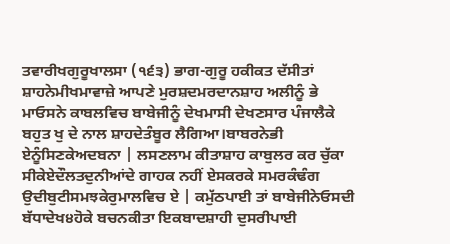ਤਵਾਰੀਖਗੁਰੂਖਾਲਸਾ (੧੬੩) ਭਾਗ-ਗੁਰੂ ਹਕੀਕਤ ਦੱਸੀਤਾਂ ਸ਼ਾਹਨੇਮੀਖਮਾਵਾਜ਼ੇ ਆਪਣੇ ਮੁਰਸ਼ਦਮਰਦਾਨਸ਼ਾਹ ਅਲੀਨੂੰ ਭੇ ਮਾਓਸਨੇ ਕਾਬਲਵਿਚ ਬਾਬੇਜੀਨੂੰ ਦੇਖਮਾਸੀ ਦੇਖਣਸਾਰ ਪੰਜਾਲੈਕੇ ਬਹੁਤ ਖੁ ਦੇ ਨਾਲ ਸ਼ਾਹਦੇਤੰਬੂਰ ਲੈਗਿਆ।ਬਾਬਰਨੇਭੀ ਏਨੂੰਸਿਣਕੇਅਦਬਨਾ | ਲਸਣਲਾਮ ਕੀਤਾਸ਼ਾਹ ਕਾਬੁਲਰ ਕਰ ਚੁੱਕਾ ਸੀਕੇਏਦੌਲਤਦੁਨੀਆਂਦੇ ਗਾਹਕ ਨਹੀਂ ਏਸਕਰਕੇ ਸਮਰਕੰਢੰਗ ਉਦੀਬੁਟੀਸਮਝਕੇਰੁਮਾਲਵਿਚ ਏ | ਕਮੁੱਠਪਾਈ ਤਾਂ ਬਾਬੇਜੀਨੇਓਸਦੀ ਬੱਧਾਦੇਖ੪ਹੋਕੇ ਬਚਨਕੀਤਾ ਇਕਬਾਦਸ਼ਾਹੀ ਦੁਸਰੀਪਾਈ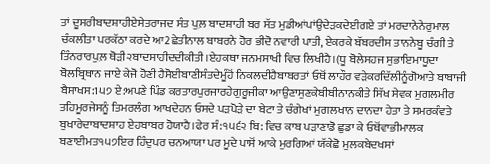ਤਾਂ ਦੂਸਰੀਬਾਦਸ਼ਾਹੀਏਸੇਤਰਾਜਦ ਸੰਤ ਪੁਲ਼ ਬਾਦਸ਼ਾਹੀ ਬਰ ਸੱਤ ਮੁਡੀਆਂਪਾਂਉਦੇੜਕਦੇਈਗਏ ਤਾਂ ਮਰਦਾਨੇਨੇਰੁਮਾਲ ਚੰਕਲੀਤਾ ਪਰਕੱਠਾ ਕਰਦੇ ਆ2ਛੇਤੀਨਾਲ ਬਾਬਰਨੇ ਹੋਰ ਭੀਦੋ ਨਵਾਰੀ ਪਾਤੀ, ਏਕਰਕੇ ਬੱਬਰਦੀਸ ਤਾਨਨੇਬੂ ਚੰਗੀ ਤੇ ਤਿੰਨਰਾਰਪੁਲ਼ ਥੋੜੀ੨ਬਾਦਸਾਹੀਦਦੀਕੀਤੀ।ਏਹਕਥਾ ਜਨਮਸਾਖੀ ਵਿਚ ਲਿਖੀਹੈ।(ਧੂ ਬੋਲੇਸਹਜ ਸੁਭਾਇਮਾਧੂਦਾ ਬੋਲਬ੍ਰਿਥਾਨ ਜਾਏ ਕੇਜੋ ਹੋਣੀ ਹੈਸੋਈਬਾਣੀਸੰਤਦੇਮੂੰਹੋਂ ਨਿਕਲਦੀਹੈਬਾਬਰਤਾਂ ਓਥੋਂ ਲਾਹੌਰ ਵੜੇਕਰਦਿੱਲੀਨੂੰਗੋਆਤੇ ਬਾਬਾਜੀ ਬੈਸਾਖਸ:1੫੭ ਏ:ਅਪਣੇ ਪਿੰਡ ਕਰਤਾਰਪੁਰਜਾਰਹੇਗੁਰੂਜੀਕਾ ਆਉਣਾਸੁਣਕੇਬੀਬੀਨਾਨਕੀਤੇ ਸਿੱਖ ਸੇਵਕ ਮੁਗਲਮੀਰ ਤਹਿਮੂਰਜੇਸਨੂੰ ਤਿਮਰਲੰਗ ਆਖਦੇਹਨ ਓਸਦੇ ਪੜਪੋੜੇ ਦਾ ਬੇਟਾ ਤੇ ਚੰਗੇਖਾਂ ਮੁਗਲਖਾਨ ਦਾਨਦਾ ਹੇਤਾ ਤੇ ਸਮਰਕੰਵਤੇ ਬੁਖਾਰੇਦਾਬਾਦਸ਼ਾਹ ਏਹਬਾਬਰ ਹੋਯਾਹੈ।ਫੇਰ ਸੰ:੧੫੬੨ ਬਿ: ਵਿਚ ਕਾਬ ਪੜਾਣਾਡੋ ਛੁਡਾ ਕੇ ਓਥੋਂਵਾਭੀਮਾਲਕ ਬਣਾਈਮਤ੧੫੭ਇਰ ਹਿੰਦੁਪਰ ਚਨਆਯਾ ਪਰ ਮੂਦੇ ਪਾਸੋਂ ਆਕੇ ਮੁਰਗਿਆਂ ਯੱਕੇਛੋ ਮੁਲਕਬੇਦਖਸਾਂ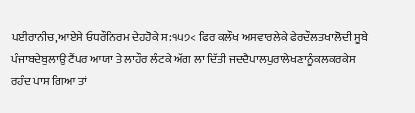ਪਈਰਾਨੀਚ,ਆਏਸੇ ਓਧਰੌਨਿਰਮ ਦੇਹਹੋਕੇ ਸ:੧੫੭< ਫਿਰ ਕਲੌਖ ਅਸਵਾਰਲੇਕੇ ਫੇਰਦੌਲਤਖਾਲੋਦੀ ਸੂਬੇ ਪੰਜਾਬਦੇਬੁਲਾਉ ਟੈਂਪਰ ਆਯਾ ਤੇ ਲਾਹੌਰ ਲੰਟਕੇ ਅੱਗ ਲਾ ਦਿੱਤੀ ਜਦਦੈਪਾਲਪੁਰਾਲੇਖਣਾਨੂੰਕਲਕਰਕੇਸ ਰਹੰਦ ਪਾਸ ਗਿਆ ਤਾਂ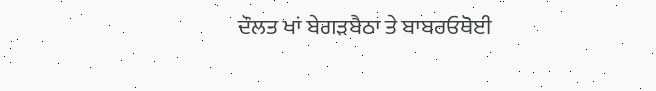ਦੌਲਤ ਖਾਂ ਬੇਗੜਬੈਠਾ ਤੇ ਬਾਬਰਓਥੋਈ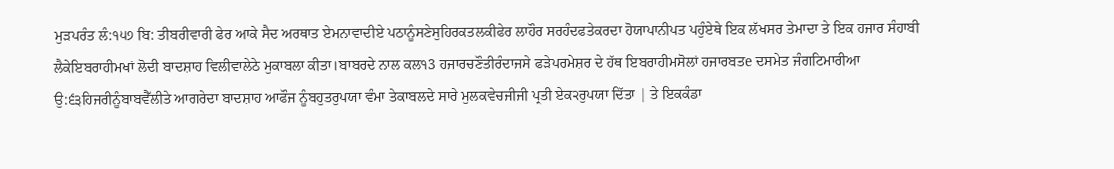ਮੁੜਪਰੰਤ ਲੰ:੧੫੭ ਬਿ: ਤੀਬਰੀਵਾਰੀ ਫੇਰ ਆਕੇ ਸੈਦ ਅਰਥਾਤ ਏਮਨਾਵਾਦੀਏ ਪਠਾਨੂੰਸਣੇਸੁਹਿਰਕਤਲਕੀਫੇਰ ਲਾਹੌਰ ਸਰਹੰਦਫਤੇਕਰਦਾ ਹੋਯਾਪਾਨੀਪਤ ਪਹੁੰਏਥੇ ਇਕ ਲੱਖਸਰ ਤੇਮਾਦਾ ਤੇ ਇਕ ਹਜਾਰ ਸੰਹਾਬੀ ਲੈਕੇਇਬਰਾਹੀਮਖਾਂ ਲੋਦੀ ਬਾਦਸ਼ਾਹ ਵਿਲੀਵਾਲੇਠੇ ਮੁਕਾਬਲਾ ਕੀਤਾ।ਬਾਬਰਦੇ ਨਾਲ ਕਲ੧3 ਹਜਾਰਚਣੌਤੀਰੰਦਾਜਸੇ ਫੜੇਪਰਮੇਸ਼ਰ ਦੇ ਹੱਥ ਇਬਰਾਹੀਮਸੋਲਾਂ ਹਜਾਰਬਤe ਦਸਮੇਤ ਜੰਗਟਿਮਾਰੀਆ ਉ:੬੩ਹਿਜਰੀਨੂੰਬਾਬਵੈੱਲੀਤੇ ਆਗਰੇਦਾ ਬਾਦਸ਼ਾਹ ਆਫੌਜ ਨੂੰਬਹੁਤਰੁਪਯਾ ਵੰਮਾ ਤੇਕਾਬਲਦੇ ਸਾਰੇ ਮੁਲਕਵੇਚਜੀਜੀ ਪ੍ਰਤੀ ਏਕ੨ਰੁਪਯਾ ਦਿੱਤਾ | ਤੇ ਇਕਕੰਡਾ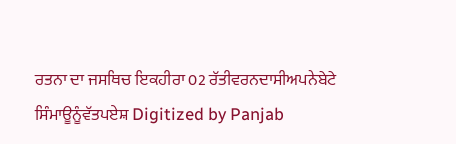ਰਤਨਾ ਦਾ ਜਸਥਿਚ ਇਕਹੀਰਾ 02 ਰੱਤੀਵਰਨਦਾਸੀਅਪਨੇਬੇਟੇ ਸਿੰਮਾਊਨੂੰਵੱਤਪਏਸ਼ Digitized by Panjab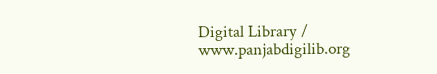Digital Library / www.panjabdigilib.org